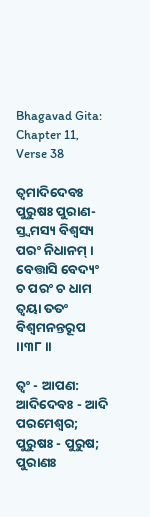Bhagavad Gita: Chapter 11, Verse 38

ତ୍ୱମାଦିଦେବଃ ପୁରୁଷଃ ପୁରାଣ-
ସ୍ତ୍ୱମସ୍ୟ ବିଶ୍ୱସ୍ୟ ପରଂ ନିଧାନମ୍ ।
ବେତ୍ତାସି ବେଦ୍ୟଂ ଚ ପରଂ ଚ ଧାମ
ତ୍ୱୟା ତତଂ ବିଶ୍ୱମନନ୍ତରୂପ ।।୩୮।।

ତ୍ୱଂ - ଆପଣ: ଆଦିଦେବଃ - ଆଦି ପରମେଶ୍ୱର; ପୁରୁଷଃ - ପୁରୁଷ; ପୁରାଣଃ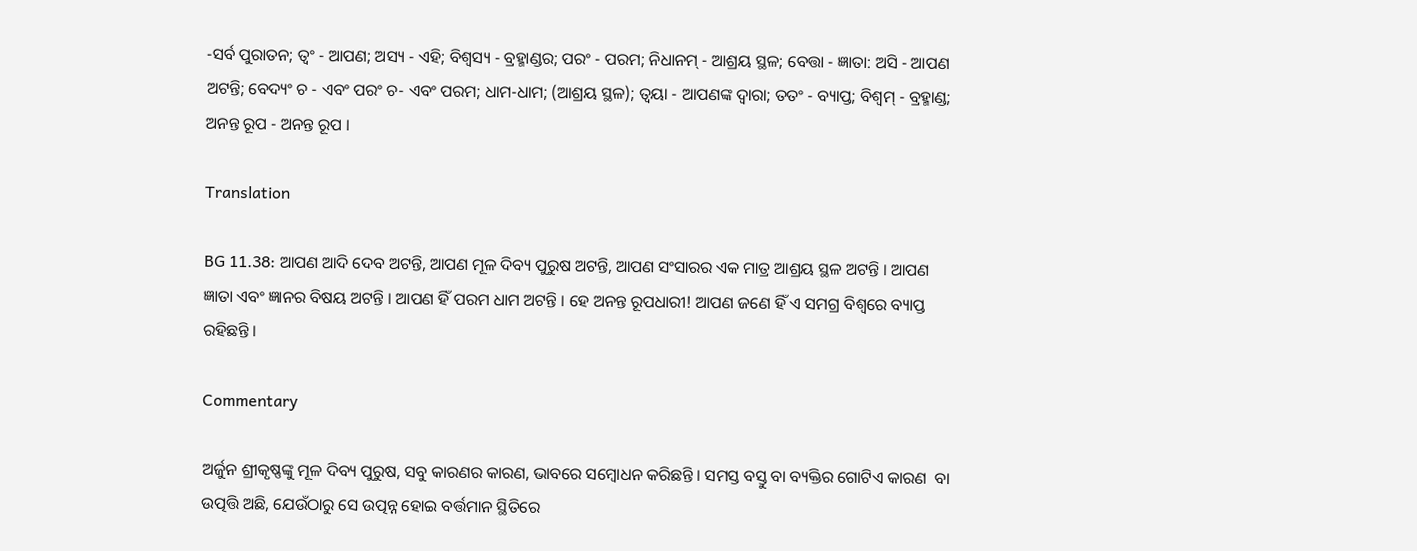-ସର୍ବ ପୁରାତନ; ତ୍ୱଂ - ଆପଣ; ଅସ୍ୟ - ଏହି; ବିଶ୍ୱସ୍ୟ - ବ୍ରହ୍ମାଣ୍ଡର; ପରଂ - ପରମ; ନିଧାନମ୍ - ଆଶ୍ରୟ ସ୍ଥଳ; ବେତ୍ତା - ଜ୍ଞାତା: ଅସି - ଆପଣ ଅଟନ୍ତି; ବେଦ୍ୟଂ ଚ - ଏବଂ ପରଂ ଚ- ଏବଂ ପରମ; ଧାମ-ଧାମ; (ଆଶ୍ରୟ ସ୍ଥଳ); ତ୍ୱୟା - ଆପଣଙ୍କ ଦ୍ୱାରା; ତତଂ - ବ୍ୟାପ୍ତ; ବିଶ୍ୱମ୍ - ବ୍ରହ୍ମାଣ୍ଡ; ଅନନ୍ତ ରୂପ - ଅନନ୍ତ ରୂପ ।

Translation

BG 11.38: ଆପଣ ଆଦି ଦେବ ଅଟନ୍ତି, ଆପଣ ମୂଳ ଦିବ୍ୟ ପୁରୁଷ ଅଟନ୍ତି, ଆପଣ ସଂସାରର ଏକ ମାତ୍ର ଆଶ୍ରୟ ସ୍ଥଳ ଅଟନ୍ତି । ଆପଣ ଜ୍ଞାତା ଏବଂ ଜ୍ଞାନର ବିଷୟ ଅଟନ୍ତି । ଆପଣ ହିଁ ପରମ ଧାମ ଅଟନ୍ତି । ହେ ଅନନ୍ତ ରୂପଧାରୀ! ଆପଣ ଜଣେ ହିଁ ଏ ସମଗ୍ର ବିଶ୍ୱରେ ବ୍ୟାପ୍ତ ରହିଛନ୍ତି ।

Commentary

ଅର୍ଜୁନ ଶ୍ରୀକୃଷ୍ଣଙ୍କୁ ମୂଳ ଦିବ୍ୟ ପୁରୁଷ, ସବୁ କାରଣର କାରଣ, ଭାବରେ ସମ୍ବୋଧନ କରିଛନ୍ତି । ସମସ୍ତ ବସ୍ତୁ ବା ବ୍ୟକ୍ତିର ଗୋଟିଏ କାରଣ  ବା ଉତ୍ପତ୍ତି ଅଛି, ଯେଉଁଠାରୁ ସେ ଉତ୍ପନ୍ନ ହୋଇ ବର୍ତ୍ତମାନ ସ୍ଥିତିରେ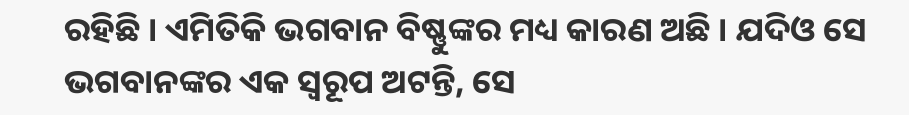ରହିଛି । ଏମିତିକି ଭଗବାନ ବିଷ୍ଣୁଙ୍କର ମଧ୍ୟ କାରଣ ଅଛି । ଯଦିଓ ସେ ଭଗବାନଙ୍କର ଏକ ସ୍ୱରୂପ ଅଟନ୍ତି, ସେ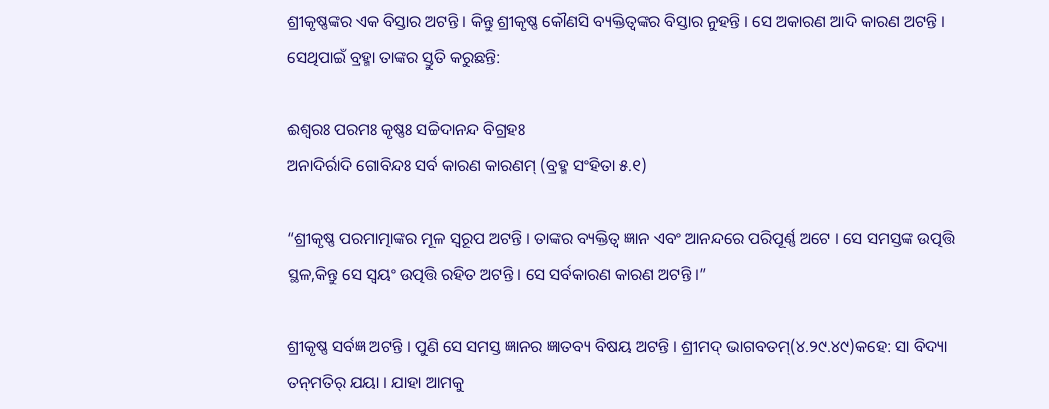ଶ୍ରୀକୃଷ୍ଣଙ୍କର ଏକ ବିସ୍ତାର ଅଟନ୍ତି । କିନ୍ତୁ ଶ୍ରୀକୃଷ୍ଣ କୌଣସି ବ୍ୟକ୍ତିତ୍ୱଙ୍କର ବିସ୍ତାର ନୁହନ୍ତି । ସେ ଅକାରଣ ଆଦି କାରଣ ଅଟନ୍ତି । ସେଥିପାଇଁ ବ୍ରହ୍ମା ତାଙ୍କର ସ୍ତୁତି କରୁଛନ୍ତି:

ଈଶ୍ୱରଃ ପରମଃ କୃଷ୍ଣଃ ସଚ୍ଚିଦାନନ୍ଦ ବିଗ୍ରହଃ
ଅନାଦିର୍ରାଦି ଗୋବିନ୍ଦଃ ସର୍ବ କାରଣ କାରଣମ୍ (ବ୍ରହ୍ମ ସଂହିତା ୫.୧)

“ଶ୍ରୀକୃଷ୍ଣ ପରମାତ୍ମାଙ୍କର ମୂଳ ସ୍ୱରୂପ ଅଟନ୍ତି । ତାଙ୍କର ବ୍ୟକ୍ତିତ୍ୱ ଜ୍ଞାନ ଏବଂ ଆନନ୍ଦରେ ପରିପୂର୍ଣ୍ଣ ଅଟେ । ସେ ସମସ୍ତଙ୍କ ଉତ୍ପତ୍ତି ସ୍ଥଳ,କିନ୍ତୁ ସେ ସ୍ୱୟଂ ଉତ୍ପତ୍ତି ରହିତ ଅଟନ୍ତି । ସେ ସର୍ବକାରଣ କାରଣ ଅଟନ୍ତି ।”

ଶ୍ରୀକୃଷ୍ଣ ସର୍ବଜ୍ଞ ଅଟନ୍ତି । ପୁଣି ସେ ସମସ୍ତ ଜ୍ଞାନର ଜ୍ଞାତବ୍ୟ ବିଷୟ ଅଟନ୍ତି । ଶ୍ରୀମଦ୍ ଭାଗବତମ୍‌(୪.୨୯.୪୯)କହେ: ସା ବିଦ୍ୟା ତନ୍‌ମତିର୍ ଯୟା । ଯାହା ଆମକୁ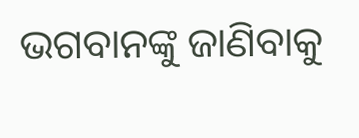ଭଗବାନଙ୍କୁ ଜାଣିବାକୁ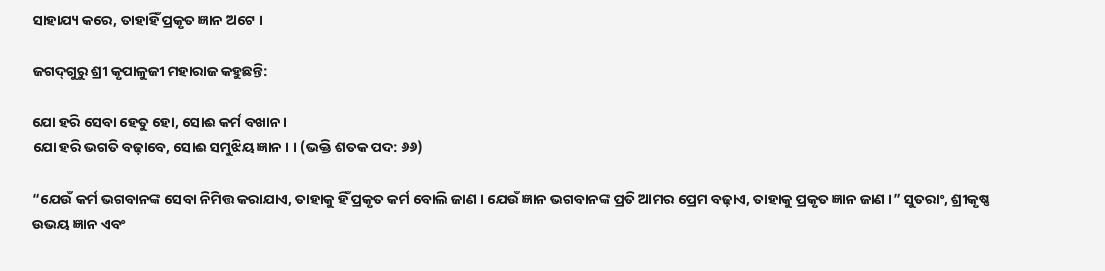ସାହାଯ୍ୟ କରେ, ତାହାହିଁ ପ୍ରକୃତ ଜ୍ଞାନ ଅଟେ ।

ଜଗଦ୍‌ଗୁରୁ ଶ୍ରୀ କୃପାଳୁଜୀ ମହାରାଜ କହୁଛନ୍ତି:

ଯୋ ହରି ସେବା ହେତୁ ହୋ, ସୋଈ କର୍ମ ବଖାନ ।
ଯୋ ହରି ଭଗତି ବଢ଼ାବେ, ସୋଈ ସମୁଝିୟ ଜ୍ଞାନ । । (ଭକ୍ତି ଶତକ ପଦ: ୬୬)

“ଯେଉଁ କର୍ମ ଭଗବାନଙ୍କ ସେବା ନିମିତ୍ତ କରାଯାଏ, ତାହାକୁ ହିଁ ପ୍ରକୃତ କର୍ମ ବୋଲି ଜାଣ । ଯେଉଁ ଜ୍ଞାନ ଭଗବାନଙ୍କ ପ୍ରତି ଆମର ପ୍ରେମ ବଢ଼ାଏ, ତାହାକୁ ପ୍ରକୃତ ଜ୍ଞାନ ଜାଣ ।” ସୁତରାଂ, ଶ୍ରୀକୃଷ୍ଣ ଉଭୟ ଜ୍ଞାନ ଏବଂ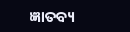ଜ୍ଞାତବ୍ୟ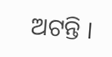ଅଟନ୍ତି ।